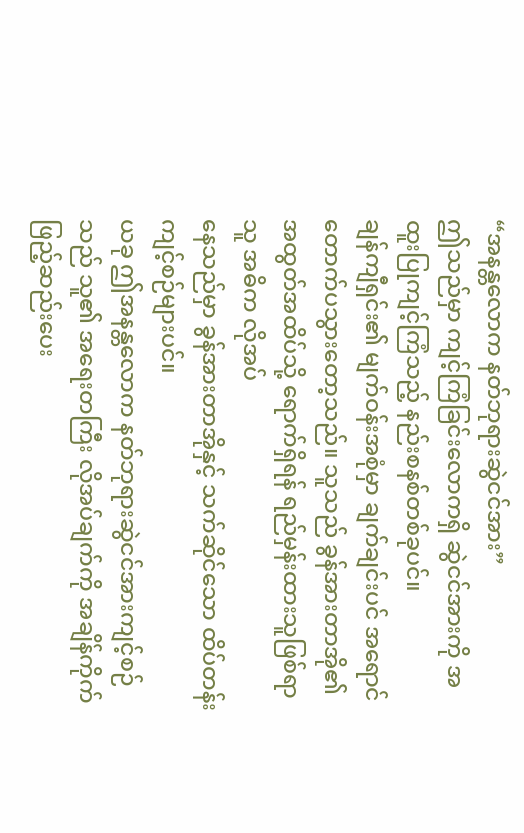“အနန္တလောက နတ်ဘုရားဆွဲငင်အား”
ဤသည်မှာ ကျင့်ကြံခြင်းလောကရှိ ဆွဲငင်အားကို အထူးပြုကျင့်ကြံသည့် နည်းစနစ်တစ်ခုပင်။
ချန်ကျီရှင်း၏ မျက်ဝန်းအစုံမှာ ချက်ချင်းပင် အရောင်တောက်ပသွားတော့သည်။ သူသည် ခွန်အားတာအို၏ အထွတ်အထိပ်သို့ ရောက်ရှိရန် ရည်မှန်းထားသူဖြစ်ရာ သူ အဓိက လိုအပ်
နေသည်မှာ ခွန်အားတာအိုနှင့် သက်ဆိုင်သော ထိပ်တန်းကျင့်စဉ်များပင်။
ယခု ဤအနန္တလောက နတ်ဘုရားဆွဲငင်အားကျင့်စဉ်သည် သူ၏ အရေးတကြီး လိုအပ်ချက်ကို အချိန်ကိုက် ဖြည့်ဆည်းပေး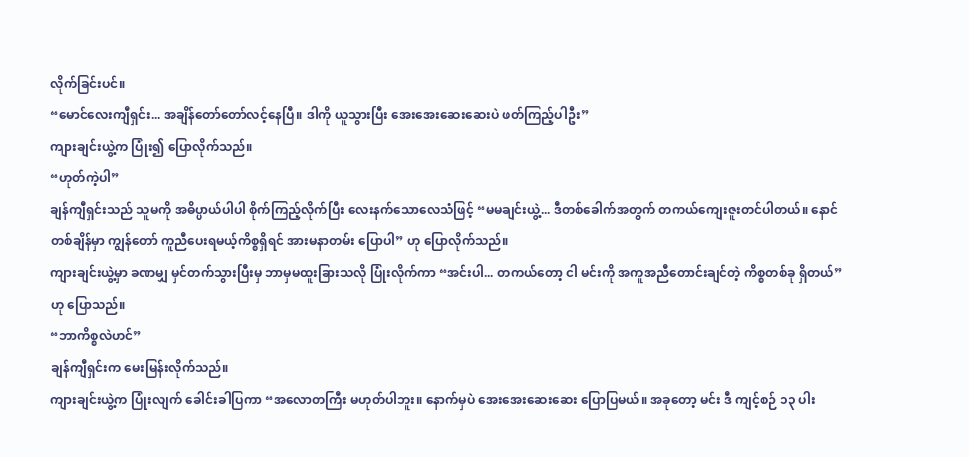လိုက်ခြင်းပင်။
“မောင်လေးကျီရှင်း... အချိန်တော်တော်လင့်နေပြီ။ ဒါကို ယူသွားပြီး အေးအေးဆေးဆေးပဲ ဖတ်ကြည့်ပါဦး”
ကျားချင်းယွဲ့က ပြုံး၍ ပြောလိုက်သည်။
“ဟုတ်ကဲ့ပါ”
ချန်ကျီရှင်းသည် သူမကို အဓိပ္ပာယ်ပါပါ စိုက်ကြည့်လိုက်ပြီး လေးနက်သောလေသံဖြင့် “မမချင်းယွဲ့... ဒီတစ်ခေါက်အတွက် တကယ်ကျေးဇူးတင်ပါတယ်။ နောင်တစ်ချိန်မှာ ကျွန်တော် ကူညီပေးရမယ့်ကိစ္စရှိရင် အားမနာတမ်း ပြောပါ” ဟု ပြောလိုက်သည်။
ကျားချင်းယွဲ့မှာ ခဏမျှ မှင်တက်သွားပြီးမှ ဘာမှမထူးခြားသလို ပြုံးလိုက်ကာ “အင်းပါ... တကယ်တော့ ငါ မင်းကို အကူအညီတောင်းချင်တဲ့ ကိစ္စတစ်ခု ရှိတယ်” ဟု ပြောသည်။
“ဘာကိစ္စလဲဟင်”
ချန်ကျီရှင်းက မေးမြန်းလိုက်သည်။
ကျားချင်းယွဲ့က ပြုံးလျက် ခေါင်းခါပြကာ “အလောတကြီး မဟုတ်ပါဘူး။ နောက်မှပဲ အေးအေးဆေးဆေး ပြောပြမယ်။ အခုတော့ မင်း ဒီ ကျင့်စဉ် ၁၃ ပါး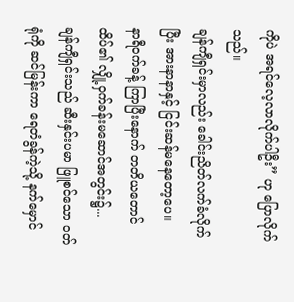ကိုပဲ အရင်လေ့လာလိုက်ပါဦး” ဟု ပြောလိုက်သည်။
ချန်ကျီရှင်းမှာလည်း ခေါင်းညိတ်လက်ခံလိုက်ပြီး အားနာနာနှင့် ငြင်းဆန်မနေတော့ပေ။
နာရီဝက်ခန့် ကြာပြီးနောက် တတိယတောင်ထိပ်၏ လျှို့ဝှက်ခန်းမဆောင်အတွင်း၌...
ချန်ကျီရှင်းသည် ဆီးနှင်းပမာ ဖြူစင်သော ဝတ်ရုံကို ဆင်မြန်းကာ ရေတံခွန်ကဲ့သို့ နက်မှောင်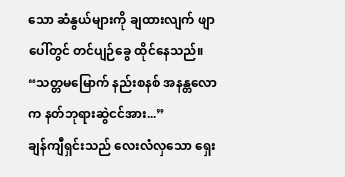သော ဆံနွယ်များကို ချထားလျက် ဖျာပေါ်တွင် တင်ပျဉ်ခွေ ထိုင်နေသည်။
“သတ္တမမြောက် နည်းစနစ် အနန္တလောက နတ်ဘုရားဆွဲငင်အား...”
ချန်ကျီရှင်းသည် လေးလံလှသော ရှေး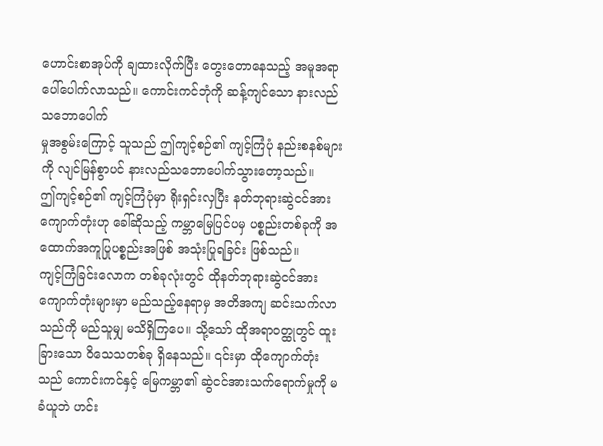ဟောင်းစာအုပ်ကို ချထားလိုက်ပြီး တွေးတောနေသည့် အမူအရာ ပေါ်ပေါက်လာသည်။ ကောင်းကင်ဘုံကို ဆန့်ကျင်သော နားလည်သဘောပေါက်
မှုအစွမ်းကြောင့် သူသည် ဤကျင့်စဉ်၏ ကျင့်ကြံပုံ နည်းစနစ်များကို လျင်မြန်စွာပင် နားလည်သဘောပေါက်သွားတော့သည်။
ဤကျင့်စဉ်၏ ကျင့်ကြံပုံမှာ ရိုးရှင်းလှပြီး နတ်ဘုရားဆွဲငင်အားကျောက်တုံးဟု ခေါ်ဆိုသည့် ကမ္ဘာမြေပြင်ပမှ ပစ္စည်းတစ်ခုကို အထောက်အကူပြုပစ္စည်းအဖြစ် အသုံးပြုရခြင်း ဖြစ်သည်။
ကျင့်ကြံခြင်းလောက တစ်ခုလုံးတွင် ထိုနတ်ဘုရားဆွဲငင်အားကျောက်တုံးများမှာ မည်သည့်နေရာမှ အတိအကျ ဆင်းသက်လာသည်ကို မည်သူမျှ မသိရှိကြပေ။ သို့သော် ထိုအရာဝတ္ထုတွင် ထူးခြားသော ဝိသေသတစ်ခု ရှိနေသည်။ ၎င်းမှာ ထိုကျောက်တုံးသည် ကောင်းကင်နှင့် မြေကမ္ဘာ၏ ဆွဲငင်အားသက်ရောက်မှုကို မခံယူဘဲ ဟင်း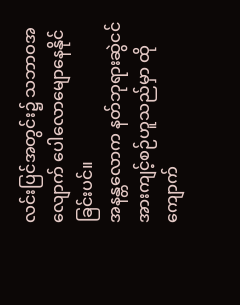လင်းပြင်အတွင်း၌ သဘာဝအလျောက် ပေါလောမျောနေနိုင်ခြင်းပင်။
အနန္တလောက နတ်ဘုရားဆွဲငင်အားကျင့်စဉ်ဟူသည်မှာ ထိုကျောက်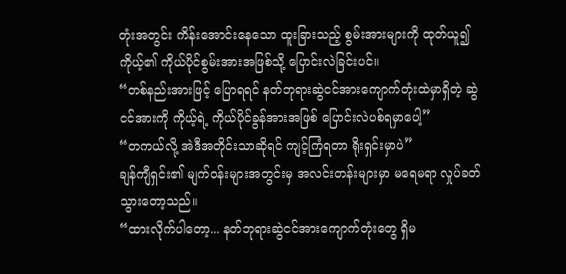တုံးအတွင်း ကိန်းအောင်းနေသော ထူးခြားသည့် စွမ်းအားများကို ထုတ်ယူ၍ ကိုယ့်၏ ကိုယ်ပိုင်စွမ်းအားအဖြစ်သို့ ပြောင်းလဲခြင်းပင်။
“တစ်နည်းအားဖြင့် ပြောရရင် နတ်ဘုရားဆွဲငင်အားကျောက်တုံးထဲမှာရှိတဲ့ ဆွဲငင်အားကို ကိုယ့်ရဲ့ ကိုယ်ပိုင်ခွန်အားအဖြစ် ပြောင်းလဲပစ်ရမှာပေါ့”
“တကယ်လို့ အဲဒီအတိုင်းသာဆိုရင် ကျင့်ကြံရတာ ရိုးရှင်းမှာပဲ”
ချန်ကျီရှင်း၏ မျက်ဝန်းများအတွင်းမှ အလင်းတန်းများမှာ မရေမရာ လှုပ်ခတ်သွားတော့သည်။
“ထားလိုက်ပါတော့... နတ်ဘုရားဆွဲငင်အားကျောက်တုံးတွေ ရှိမ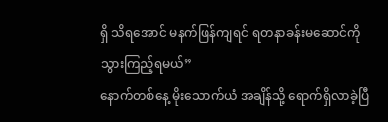ရှိ သိရအောင် မနက်ဖြန်ကျရင် ရတနာခန်းမဆောင်ကို သွားကြည့်ရမယ်”
နောက်တစ်နေ့ မိုးသောက်ယံ အချိန်သို့ ရောက်ရှိလာခဲ့ပြီ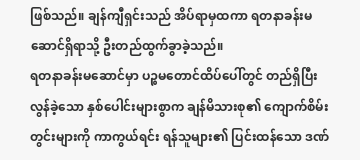ဖြစ်သည်။ ချန်ကျီရှင်းသည် အိပ်ရာမှထကာ ရတနာခန်းမဆောင်ရှိရာသို့ ဦးတည်ထွက်ခွာခဲ့သည်။
ရတနာခန်းမဆောင်မှာ ပဉ္စမတောင်ထိပ်ပေါ်တွင် တည်ရှိပြီး လွန်ခဲ့သော နှစ်ပေါင်းများစွာက ချန်မိသားစု၏ ကျောက်စိမ်းတွင်းများကို ကာကွယ်ရင်း ရန်သူများ၏ ပြင်းထန်သော ဒဏ်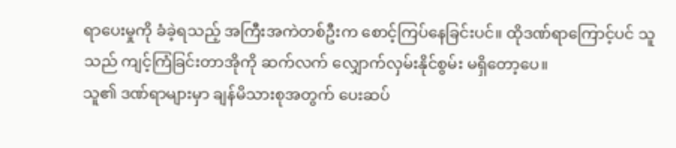ရာပေးမှုကို ခံခဲ့ရသည့် အကြီးအကဲတစ်ဦးက စောင့်ကြပ်နေခြင်းပင်။ ထိုဒဏ်ရာကြောင့်ပင် သူသည် ကျင့်ကြံခြင်းတာအိုကို ဆက်လက် လျှောက်လှမ်းနိုင်စွမ်း မရှိတော့ပေ။
သူ၏ ဒဏ်ရာများမှာ ချန်မိသားစုအတွက် ပေးဆပ်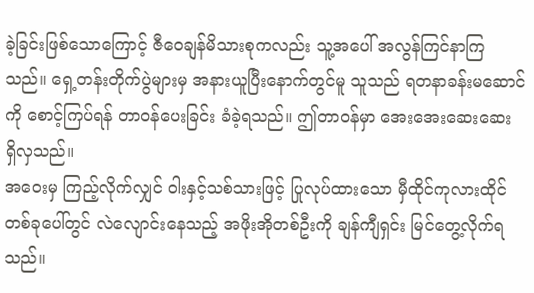ခဲ့ခြင်းဖြစ်သောကြောင့် ဇီဝေချန်မိသားစုကလည်း သူ့အပေါ် အလွန်ကြင်နာကြသည်။ ရှေ့တန်းတိုက်ပွဲများမှ အနားယူပြီးနောက်တွင်မူ သူသည် ရတနာခန်းမဆောင်ကို စောင့်ကြပ်ရန် တာဝန်ပေးခြင်း ခံခဲ့ရသည်။ ဤတာဝန်မှာ အေးအေးဆေးဆေး ရှိလှသည်။
အဝေးမှ ကြည့်လိုက်လျှင် ဝါးနှင့်သစ်သားဖြင့် ပြုလုပ်ထားသော မှီထိုင်ကုလားထိုင်တစ်ခုပေါ်တွင် လဲလျောင်းနေသည့် အဖိုးအိုတစ်ဦးကို ချန်ကျီရှင်း မြင်တွေ့လိုက်ရသည်။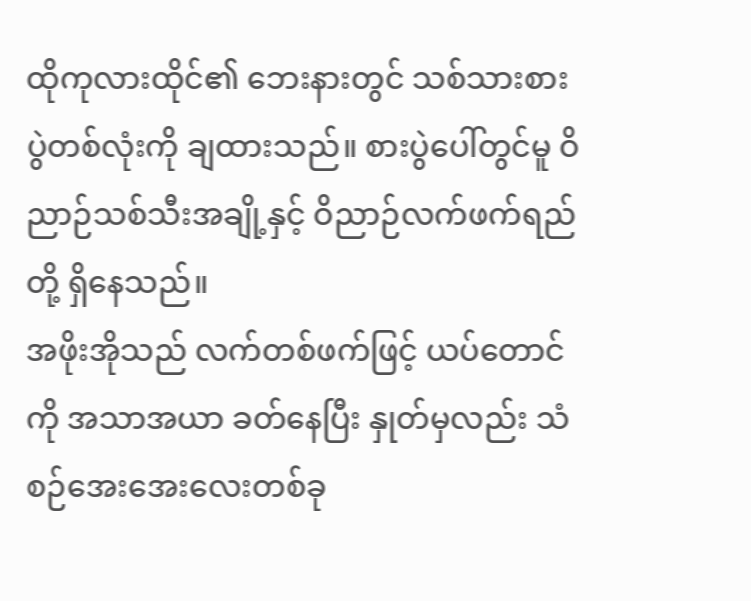ထိုကုလားထိုင်၏ ဘေးနားတွင် သစ်သားစားပွဲတစ်လုံးကို ချထားသည်။ စားပွဲပေါ်တွင်မူ ဝိညာဉ်သစ်သီးအချို့နှင့် ဝိညာဉ်လက်ဖက်ရည်တို့ ရှိနေသည်။
အဖိုးအိုသည် လက်တစ်ဖက်ဖြင့် ယပ်တောင်ကို အသာအယာ ခတ်နေပြီး နှုတ်မှလည်း သံစဉ်အေးအေးလေးတစ်ခု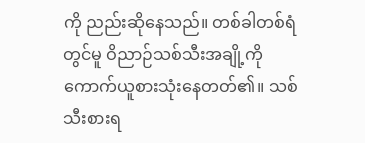ကို ညည်းဆိုနေသည်။ တစ်ခါတစ်ရံတွင်မူ ဝိညာဉ်သစ်သီးအချို့ကို ကောက်ယူစားသုံးနေတတ်၏။ သစ်သီးစားရ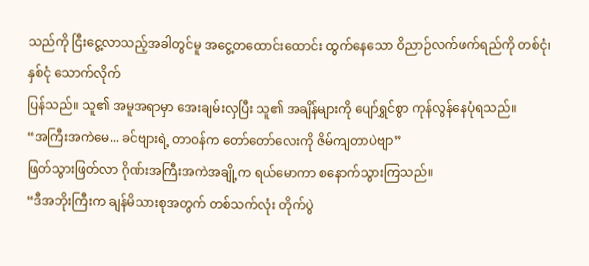သည်ကို ငြီးငွေ့လာသည့်အခါတွင်မူ အငွေ့တထောင်းထောင်း ထွက်နေသော ဝိညာဉ်လက်ဖက်ရည်ကို တစ်ငုံ၊ နှစ်ငုံ သောက်လိုက်
ပြန်သည်။ သူ၏ အမူအရာမှာ အေးချမ်းလှပြီး သူ၏ အချိန်များကို ပျော်ရွှင်စွာ ကုန်လွန်နေပုံရသည်။
“အကြီးအကဲမေ... ခင်ဗျားရဲ့ တာဝန်က တော်တော်လေးကို ဇိမ်ကျတာပဲဗျာ”
ဖြတ်သွားဖြတ်လာ ဂိုဏ်းအကြီးအကဲအချို့က ရယ်မောကာ စနောက်သွားကြသည်။
“ဒီအဘိုးကြီးက ချန်မိသားစုအတွက် တစ်သက်လုံး တိုက်ပွဲ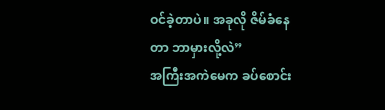ဝင်ခဲ့တာပဲ။ အခုလို ဇိမ်ခံနေတာ ဘာမှားလို့လဲ”
အကြီးအကဲမေက ခပ်စောင်း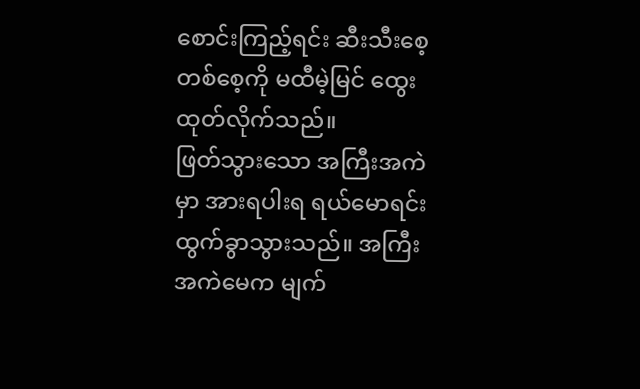စောင်းကြည့်ရင်း ဆီးသီးစေ့တစ်စေ့ကို မထီမဲ့မြင် ထွေးထုတ်လိုက်သည်။
ဖြတ်သွားသော အကြီးအကဲမှာ အားရပါးရ ရယ်မောရင်း ထွက်ခွာသွားသည်။ အကြီးအကဲမေက မျက်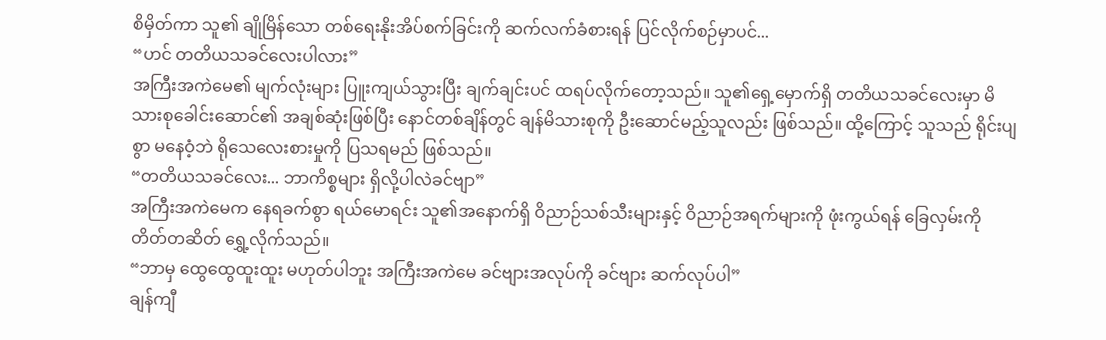စိမှိတ်ကာ သူ၏ ချိုမြိန်သော တစ်ရေးနိုးအိပ်စက်ခြင်းကို ဆက်လက်ခံစားရန် ပြင်လိုက်စဉ်မှာပင်...
“ဟင် တတိယသခင်လေးပါလား”
အကြီးအကဲမေ၏ မျက်လုံးများ ပြူးကျယ်သွားပြီး ချက်ချင်းပင် ထရပ်လိုက်တော့သည်။ သူ၏ရှေ့မှောက်ရှိ တတိယသခင်လေးမှာ မိသားစုခေါင်းဆောင်၏ အချစ်ဆုံးဖြစ်ပြီး နောင်တစ်ချိန်တွင် ချန်မိသားစုကို ဦးဆောင်မည့်သူလည်း ဖြစ်သည်။ ထို့ကြောင့် သူသည် ရိုင်းပျစွာ မနေဝံ့ဘဲ ရိုသေလေးစားမှုကို ပြသရမည် ဖြစ်သည်။
“တတိယသခင်လေး... ဘာကိစ္စများ ရှိလို့ပါလဲခင်ဗျာ”
အကြီးအကဲမေက နေရခက်စွာ ရယ်မောရင်း သူ၏အနောက်ရှိ ဝိညာဉ်သစ်သီးများနှင့် ဝိညာဉ်အရက်များကို ဖုံးကွယ်ရန် ခြေလှမ်းကို တိတ်တဆိတ် ရွှေ့လိုက်သည်။
“ဘာမှ ထွေထွေထူးထူး မဟုတ်ပါဘူး အကြီးအကဲမေ ခင်ဗျားအလုပ်ကို ခင်ဗျား ဆက်လုပ်ပါ”
ချန်ကျီ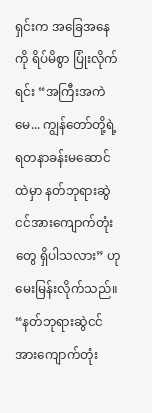ရှင်းက အခြေအနေကို ရိပ်မိစွာ ပြုံးလိုက်ရင်း “အကြီးအကဲမေ... ကျွန်တော်တို့ရဲ့ ရတနာခန်းမဆောင်ထဲမှာ နတ်ဘုရားဆွဲငင်အားကျောက်တုံးတွေ ရှိပါသလား” ဟု မေးမြန်းလိုက်သည်။
“နတ်ဘုရားဆွဲငင်အားကျောက်တုံး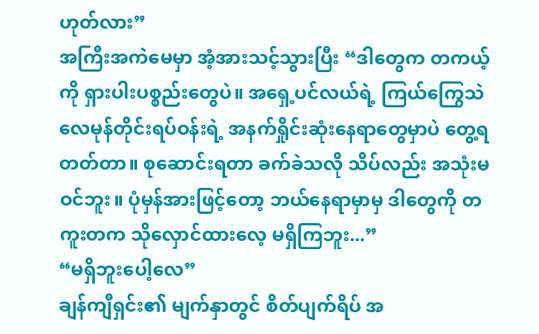ဟုတ်လား”
အကြီးအကဲမေမှာ အံ့အားသင့်သွားပြီး “ဒါတွေက တကယ့်ကို ရှားပါးပစ္စည်းတွေပဲ။ အရှေ့ပင်လယ်ရဲ့ ကြယ်ကြွေသဲလေမုန်တိုင်းရပ်ဝန်းရဲ့ အနက်ရှိုင်းဆုံးနေရာတွေမှာပဲ တွေ့ရတတ်တာ။ စုဆောင်းရတာ ခက်ခဲသလို သိပ်လည်း အသုံးမဝင်ဘူး။ ပုံမှန်အားဖြင့်တော့ ဘယ်နေရာမှာမှ ဒါတွေကို တကူးတက သိုလှောင်ထားလေ့ မရှိကြဘူး...”
“မရှိဘူးပေါ့လေ”
ချန်ကျီရှင်း၏ မျက်နှာတွင် စိတ်ပျက်ရိပ် အ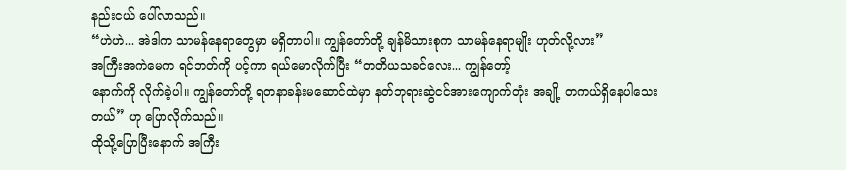နည်းငယ် ပေါ်လာသည်။
“ဟဲဟဲ... အဲဒါက သာမန်နေရာတွေမှာ မရှိတာပါ။ ကျွန်တော်တို့ ချန်မိသားစုက သာမန်နေရာမျိုး ဟုတ်လို့လား”
အကြီးအကဲမေက ရင်ဘတ်ကို ပင့်ကာ ရယ်မောလိုက်ပြီး “တတိယသခင်လေး... ကျွန်တော့်
နောက်ကို လိုက်ခဲ့ပါ။ ကျွန်တော်တို့ ရတနာခန်းမဆောင်ထဲမှာ နတ်ဘုရားဆွဲငင်အားကျောက်တုံး အချို့ တကယ်ရှိနေပါသေးတယ်” ဟု ပြောလိုက်သည်။
ထိုသို့ပြောပြီးနောက် အကြီး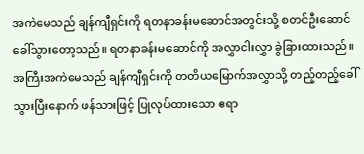အကဲမေသည် ချန်ကျီရှင်းကို ရတနာခန်းမဆောင်အတွင်းသို့ စတင်ဦးဆောင်ခေါ်သွားတော့သည်။ ရတနာခန်းမဆောင်ကို အလွှာငါးလွှာ ခွဲခြားထားသည်။ အကြီးအကဲမေသည် ချန်ကျီရှင်းကို တတိယမြောက်အလွှာသို့ တည့်တည့်ခေါ်သွားပြီးနောက် ဖန်သားဖြင့် ပြုလုပ်ထားသော ဧရာ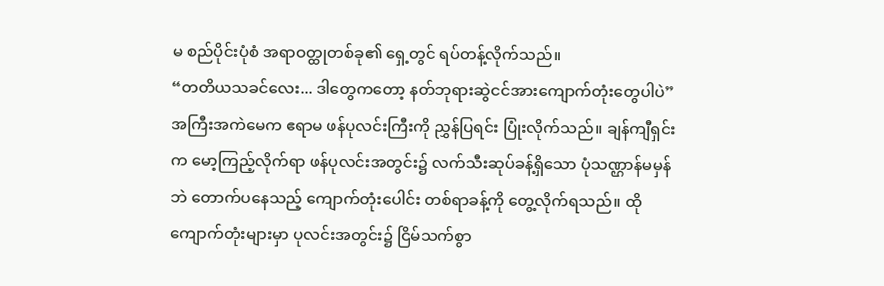မ စည်ပိုင်းပုံစံ အရာဝတ္ထုတစ်ခု၏ ရှေ့တွင် ရပ်တန့်လိုက်သည်။
“တတိယသခင်လေး... ဒါတွေကတော့ နတ်ဘုရားဆွဲငင်အားကျောက်တုံးတွေပါပဲ”
အကြီးအကဲမေက ဧရာမ ဖန်ပုလင်းကြီးကို ညွှန်ပြရင်း ပြုံးလိုက်သည်။ ချန်ကျီရှင်းက မော့ကြည့်လိုက်ရာ ဖန်ပုလင်းအတွင်း၌ လက်သီးဆုပ်ခန့်ရှိသော ပုံသဏ္ဌာန်မမှန်ဘဲ တောက်ပနေသည့် ကျောက်တုံးပေါင်း တစ်ရာခန့်ကို တွေ့လိုက်ရသည်။ ထိုကျောက်တုံးများမှာ ပုလင်းအတွင်း၌ ငြိမ်သက်စွာ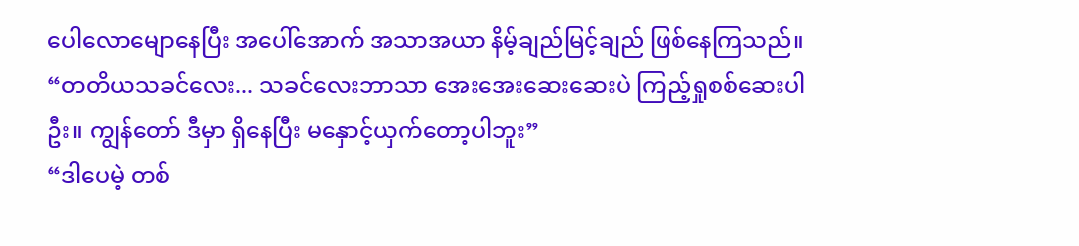ပေါလောမျောနေပြီး အပေါ်အောက် အသာအယာ နိမ့်ချည်မြင့်ချည် ဖြစ်နေကြသည်။
“တတိယသခင်လေး... သခင်လေးဘာသာ အေးအေးဆေးဆေးပဲ ကြည့်ရှုစစ်ဆေးပါဦး။ ကျွန်တော် ဒီမှာ ရှိနေပြီး မနှောင့်ယှက်တော့ပါဘူး”
“ဒါပေမဲ့ တစ်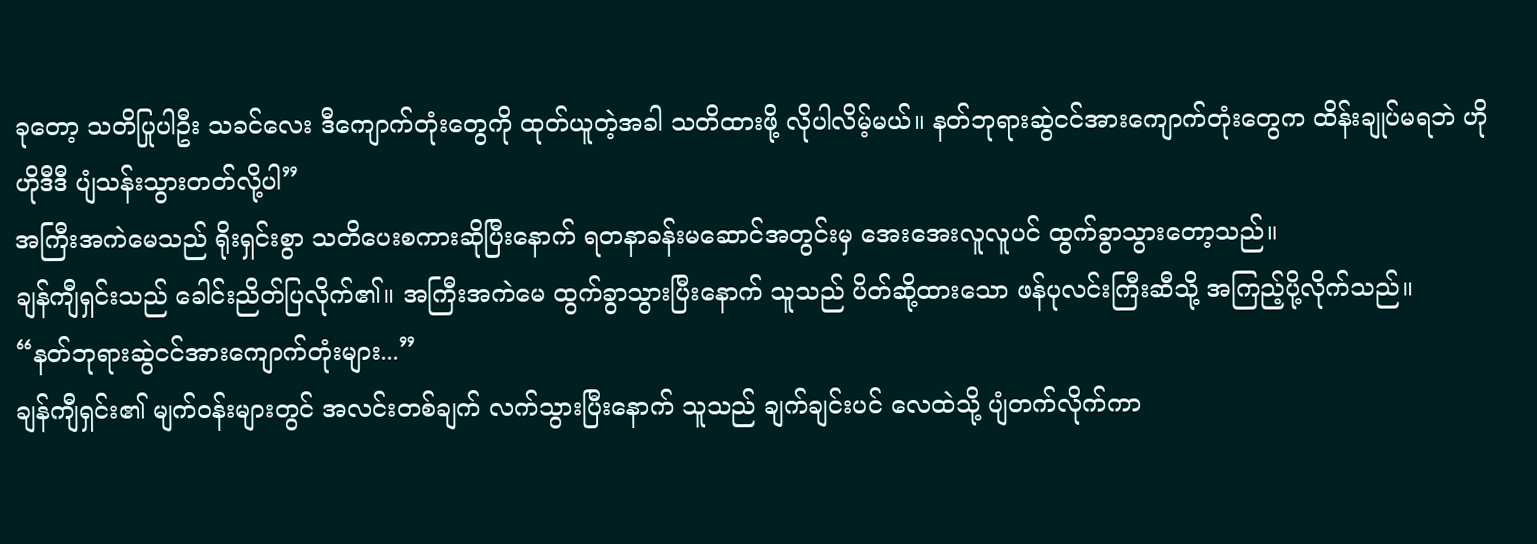ခုတော့ သတိပြုပါဦး သခင်လေး ဒီကျောက်တုံးတွေကို ထုတ်ယူတဲ့အခါ သတိထားဖို့ လိုပါလိမ့်မယ်။ နတ်ဘုရားဆွဲငင်အားကျောက်တုံးတွေက ထိန်းချုပ်မရဘဲ ဟိုဟိုဒီဒီ ပျံသန်းသွားတတ်လို့ပါ”
အကြီးအကဲမေသည် ရိုးရှင်းစွာ သတိပေးစကားဆိုပြီးနောက် ရတနာခန်းမဆောင်အတွင်းမှ အေးအေးလူလူပင် ထွက်ခွာသွားတော့သည်။
ချန်ကျီရှင်းသည် ခေါင်းညိတ်ပြလိုက်၏။ အကြီးအကဲမေ ထွက်ခွာသွားပြီးနောက် သူသည် ပိတ်ဆို့ထားသော ဖန်ပုလင်းကြီးဆီသို့ အကြည့်ပို့လိုက်သည်။
“နတ်ဘုရားဆွဲငင်အားကျောက်တုံးများ...”
ချန်ကျီရှင်း၏ မျက်ဝန်းများတွင် အလင်းတစ်ချက် လက်သွားပြီးနောက် သူသည် ချက်ချင်းပင် လေထဲသို့ ပျံတက်လိုက်ကာ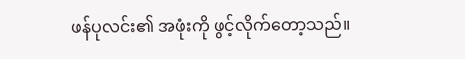ဖန်ပုလင်း၏ အဖုံးကို ဖွင့်လိုက်တော့သည်။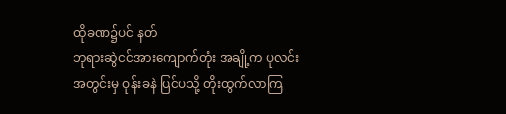ထိုခဏ၌ပင် နတ်
ဘုရားဆွဲငင်အားကျောက်တုံး အချို့က ပုလင်းအတွင်းမှ ဝုန်းခနဲ ပြင်ပသို့ တိုးထွက်လာကြ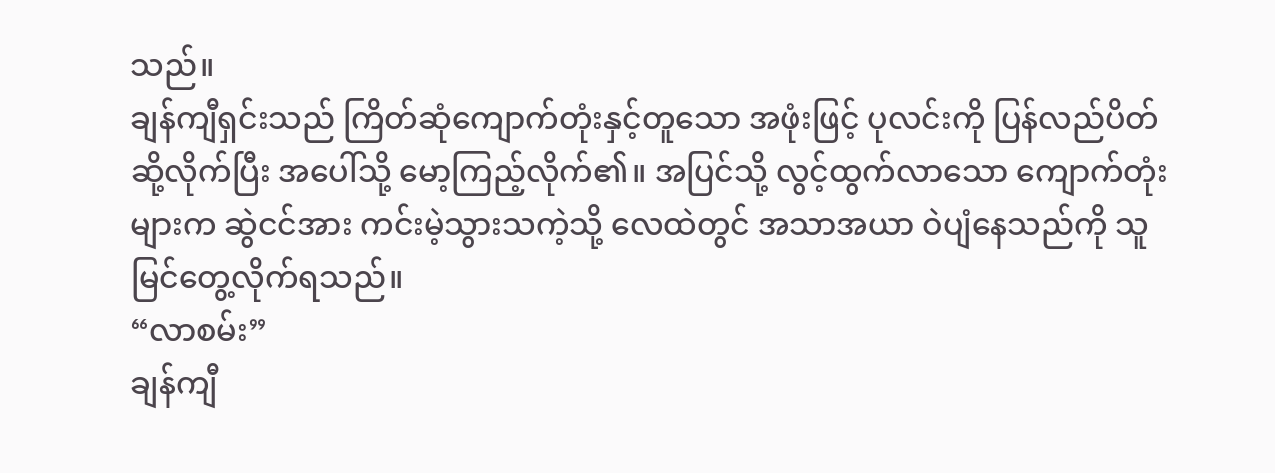သည်။
ချန်ကျီရှင်းသည် ကြိတ်ဆုံကျောက်တုံးနှင့်တူသော အဖုံးဖြင့် ပုလင်းကို ပြန်လည်ပိတ်ဆို့လိုက်ပြီး အပေါ်သို့ မော့ကြည့်လိုက်၏။ အပြင်သို့ လွင့်ထွက်လာသော ကျောက်တုံးများက ဆွဲငင်အား ကင်းမဲ့သွားသကဲ့သို့ လေထဲတွင် အသာအယာ ဝဲပျံနေသည်ကို သူ မြင်တွေ့လိုက်ရသည်။
“လာစမ်း”
ချန်ကျီ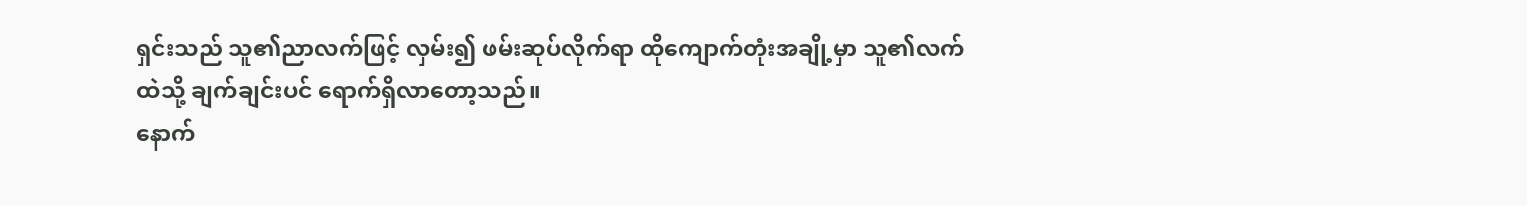ရှင်းသည် သူ၏ညာလက်ဖြင့် လှမ်း၍ ဖမ်းဆုပ်လိုက်ရာ ထိုကျောက်တုံးအချို့မှာ သူ၏လက်ထဲသို့ ချက်ချင်းပင် ရောက်ရှိလာတော့သည်။
နောက်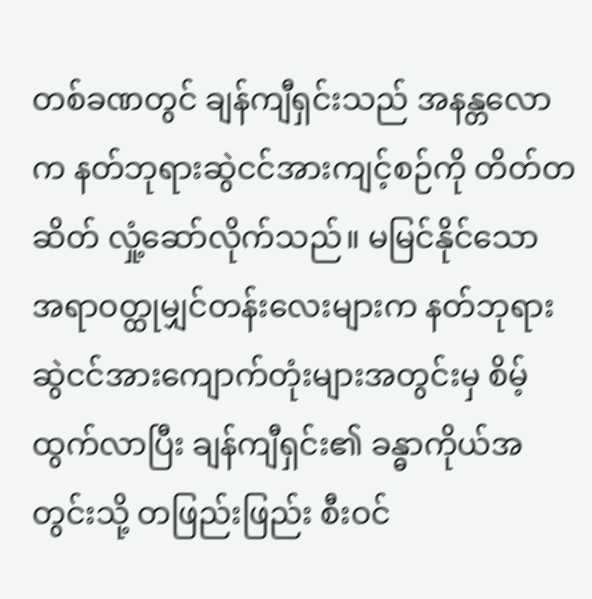တစ်ခဏတွင် ချန်ကျီရှင်းသည် အနန္တလောက နတ်ဘုရားဆွဲငင်အားကျင့်စဉ်ကို တိတ်တဆိတ် လှုံ့ဆော်လိုက်သည်။ မမြင်နိုင်သော အရာဝတ္ထုမျှင်တန်းလေးများက နတ်ဘုရားဆွဲငင်အားကျောက်တုံးများအတွင်းမှ စိမ့်ထွက်လာပြီး ချန်ကျီရှင်း၏ ခန္ဓာကိုယ်အတွင်းသို့ တဖြည်းဖြည်း စီးဝင်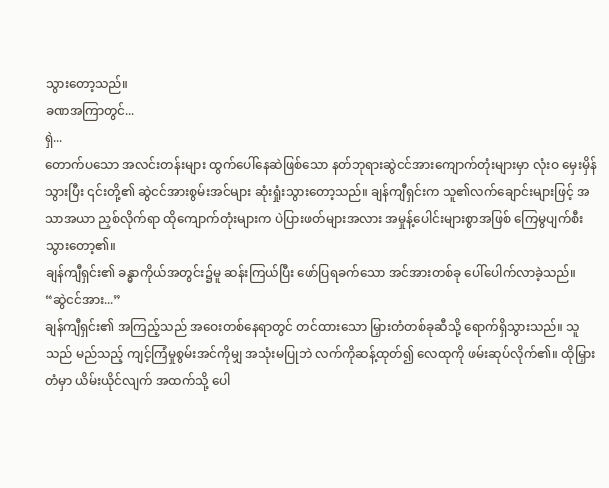သွားတော့သည်။
ခဏအကြာတွင်...
ရှဲ...
တောက်ပသော အလင်းတန်းများ ထွက်ပေါ်နေဆဲဖြစ်သော နတ်ဘုရားဆွဲငင်အားကျောက်တုံးများမှာ လုံးဝ မှေးမှိန်သွားပြီး ၎င်းတို့၏ ဆွဲငင်အားစွမ်းအင်များ ဆုံးရှုံးသွားတော့သည်။ ချန်ကျီရှင်းက သူ၏လက်ချောင်းများဖြင့် အသာအယာ ညှစ်လိုက်ရာ ထိုကျောက်တုံးများက ပဲပြားဖတ်များအလား အမှုန့်ပေါင်းများစွာအဖြစ် ကြေမွပျက်စီးသွားတော့၏။
ချန်ကျီရှင်း၏ ခန္ဓာကိုယ်အတွင်း၌မူ ဆန်းကြယ်ပြီး ဖော်ပြရခက်သော အင်အားတစ်ခု ပေါ်ပေါက်လာခဲ့သည်။
“ဆွဲငင်အား...”
ချန်ကျီရှင်း၏ အကြည့်သည် အဝေးတစ်နေရာတွင် တင်ထားသော မြှားတံတစ်ခုဆီသို့ ရောက်ရှိသွားသည်။ သူသည် မည်သည့် ကျင့်ကြံမှုစွမ်းအင်ကိုမျှ အသုံးမပြုဘဲ လက်ကိုဆန့်ထုတ်၍ လေထုကို ဖမ်းဆုပ်လိုက်၏။ ထိုမြှားတံမှာ ယိမ်းယိုင်လျက် အထက်သို့ ပေါ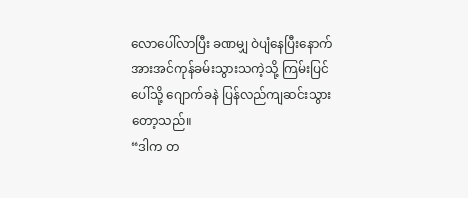လောပေါ်လာပြီး ခဏမျှ ဝဲပျံနေပြီးနောက် အားအင်ကုန်ခမ်းသွားသကဲ့သို့ ကြမ်းပြင်ပေါ်သို့ ဂျောက်ခနဲ ပြန်လည်ကျဆင်းသွားတော့သည်။
“ဒါက တ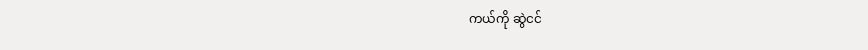ကယ်ကို ဆွဲငင်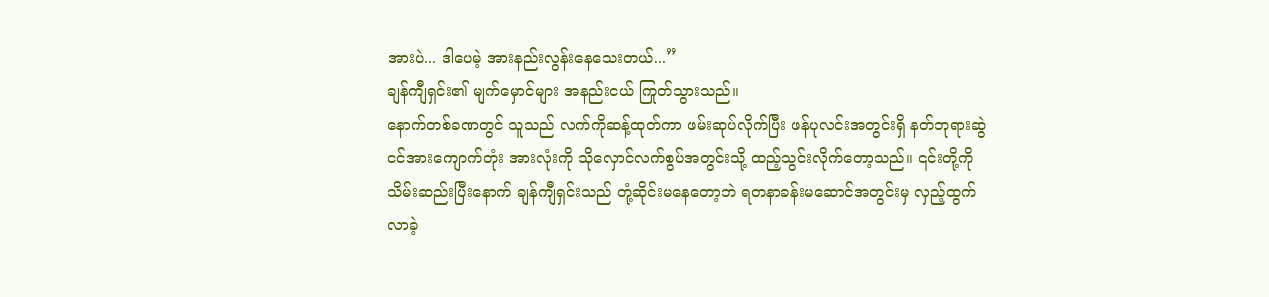အားပဲ... ဒါပေမဲ့ အားနည်းလွန်းနေသေးတယ်...”
ချန်ကျီရှင်း၏ မျက်မှောင်များ အနည်းငယ် ကြုတ်သွားသည်။
နောက်တစ်ခဏတွင် သူသည် လက်ကိုဆန့်ထုတ်ကာ ဖမ်းဆုပ်လိုက်ပြီး ဖန်ပုလင်းအတွင်းရှိ နတ်ဘုရားဆွဲငင်အားကျောက်တုံး အားလုံးကို သိုလှောင်လက်စွပ်အတွင်းသို့ ထည့်သွင်းလိုက်တော့သည်။ ၎င်းတို့ကို သိမ်းဆည်းပြီးနောက် ချန်ကျီရှင်းသည် တုံ့ဆိုင်းမနေတော့ဘဲ ရတနာခန်းမဆောင်အတွင်းမှ လှည့်ထွက်လာခဲ့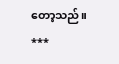တော့သည်။
***